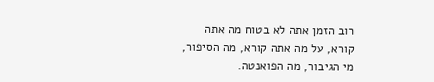רוב הזמן אתה לא בטוח מה אתה קורא, על מה אתה קורא, מה הסיפור, מי הגיבור, מה הפואנטה.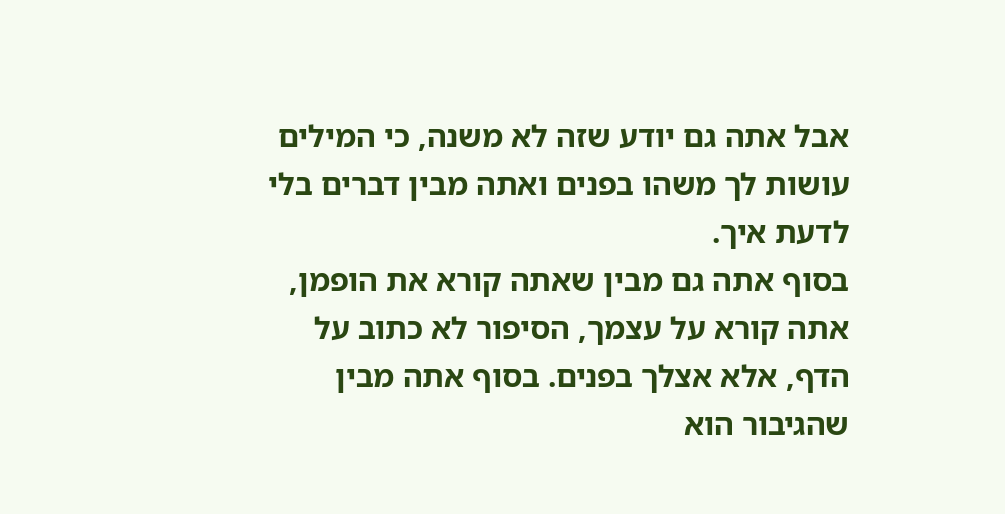אבל אתה גם יודע שזה לא משנה, כי המילים עושות לך משהו בפנים ואתה מבין דברים בלי לדעת איך.
בסוף אתה גם מבין שאתה קורא את הופמן, אתה קורא על עצמך, הסיפור לא כתוב על הדף, אלא אצלך בפנים. בסוף אתה מבין שהגיבור הוא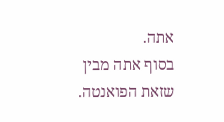אתה.
בסוף אתה מבין שזאת הפואנטה.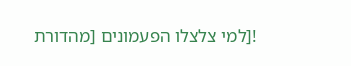![למי צלצלו הפעמונים [מהדורת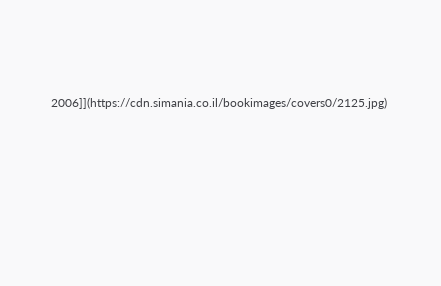2006]](https://cdn.simania.co.il/bookimages/covers0/2125.jpg)